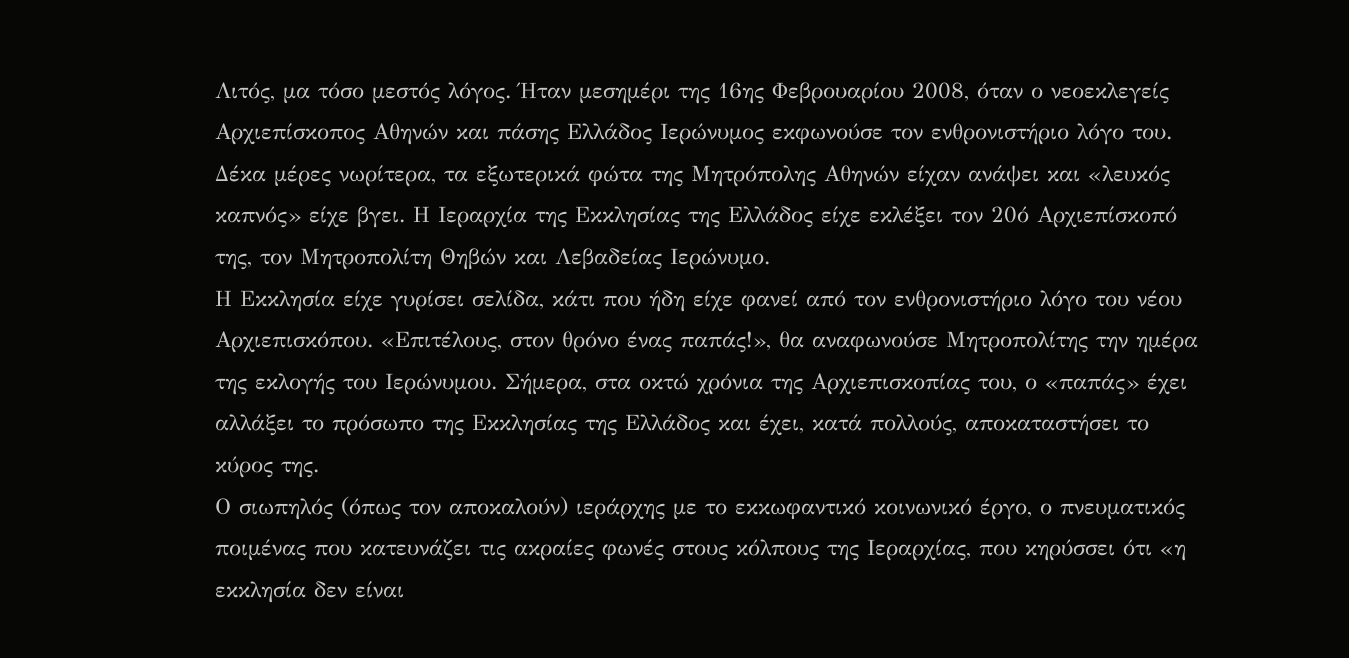Λιτός, μα τόσο μεστός λόγος. Ήταν μεσημέρι της 16ης Φεβρουαρίου 2008, όταν ο νεοεκλεγείς Αρχιεπίσκοπος Αθηνών και πάσης Ελλάδος Ιερώνυμος εκφωνούσε τον ενθρονιστήριο λόγο του. Δέκα μέρες νωρίτερα, τα εξωτερικά φώτα της Μητρόπολης Αθηνών είχαν ανάψει και «λευκός καπνός» είχε βγει. Η Ιεραρχία της Εκκλησίας της Ελλάδος είχε εκλέξει τον 20ό Αρχιεπίσκοπό της, τον Μητροπολίτη Θηβών και Λεβαδείας Ιερώνυμο.
Η Εκκλησία είχε γυρίσει σελίδα, κάτι που ήδη είχε φανεί από τον ενθρονιστήριο λόγο του νέου Αρχιεπισκόπου. «Επιτέλους, στον θρόνο ένας παπάς!», θα αναφωνούσε Μητροπολίτης την ημέρα της εκλογής του Ιερώνυμου. Σήμερα, στα οκτώ χρόνια της Αρχιεπισκοπίας του, ο «παπάς» έχει αλλάξει το πρόσωπο της Εκκλησίας της Ελλάδος και έχει, κατά πολλούς, αποκαταστήσει το κύρος της.
Ο σιωπηλός (όπως τον αποκαλούν) ιεράρχης με το εκκωφαντικό κοινωνικό έργο, ο πνευματικός ποιμένας που κατευνάζει τις ακραίες φωνές στους κόλπους της Ιεραρχίας, που κηρύσσει ότι «η εκκλησία δεν είναι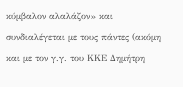κύμβαλον αλαλάζον» και συνδιαλέγεται με τους πάντες (ακόμη και με τον γ.γ. του ΚΚΕ Δημήτρη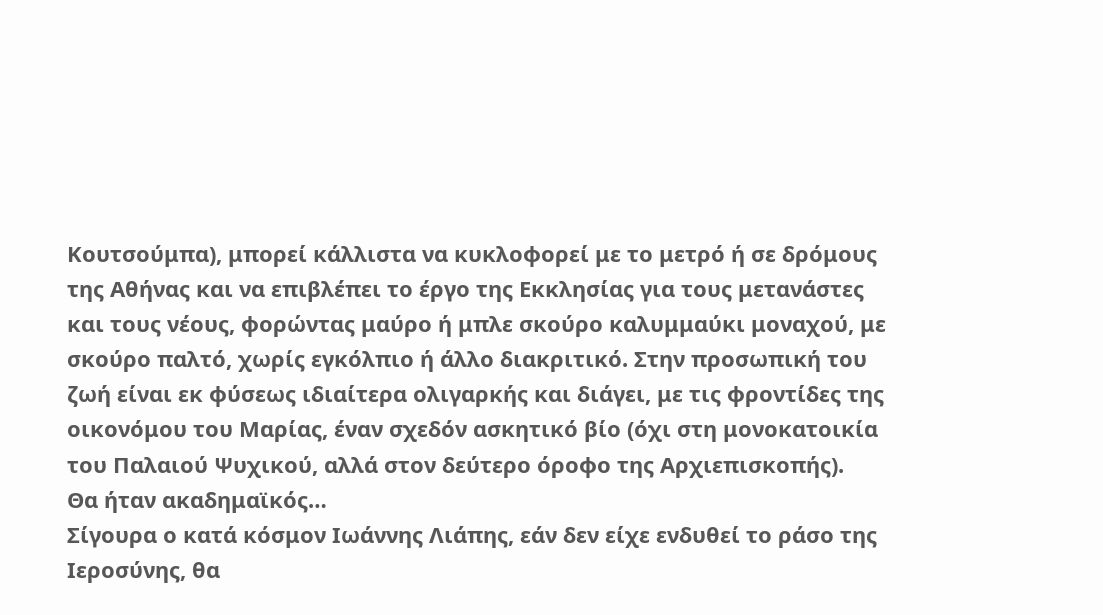Κουτσούμπα), μπορεί κάλλιστα να κυκλοφορεί με το μετρό ή σε δρόμους της Αθήνας και να επιβλέπει το έργο της Εκκλησίας για τους μετανάστες και τους νέους, φορώντας μαύρο ή μπλε σκούρο καλυμμαύκι μοναχού, με σκούρο παλτό, χωρίς εγκόλπιο ή άλλο διακριτικό. Στην προσωπική του ζωή είναι εκ φύσεως ιδιαίτερα ολιγαρκής και διάγει, με τις φροντίδες της οικονόμου του Μαρίας, έναν σχεδόν ασκητικό βίο (όχι στη μονοκατοικία του Παλαιού Ψυχικού, αλλά στον δεύτερο όροφο της Αρχιεπισκοπής).
Θα ήταν ακαδημαϊκός…
Σίγουρα ο κατά κόσμον Ιωάννης Λιάπης, εάν δεν είχε ενδυθεί το ράσο της Ιεροσύνης, θα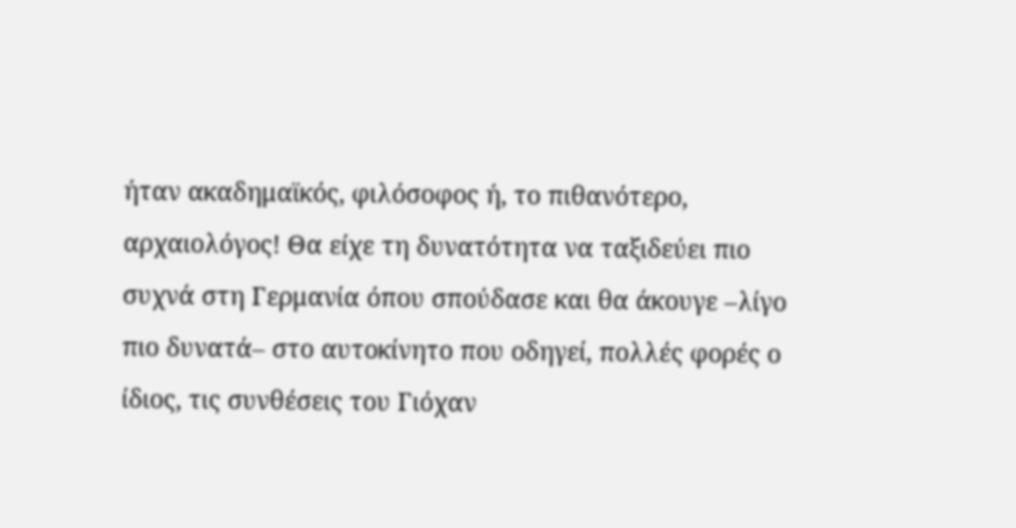ήταν ακαδημαϊκός, φιλόσοφος ή, το πιθανότερο, αρχαιολόγος! Θα είχε τη δυνατότητα να ταξιδεύει πιο συχνά στη Γερμανία όπου σπούδασε και θα άκουγε –λίγο πιο δυνατά– στο αυτοκίνητο που οδηγεί, πολλές φορές ο ίδιος, τις συνθέσεις του Γιόχαν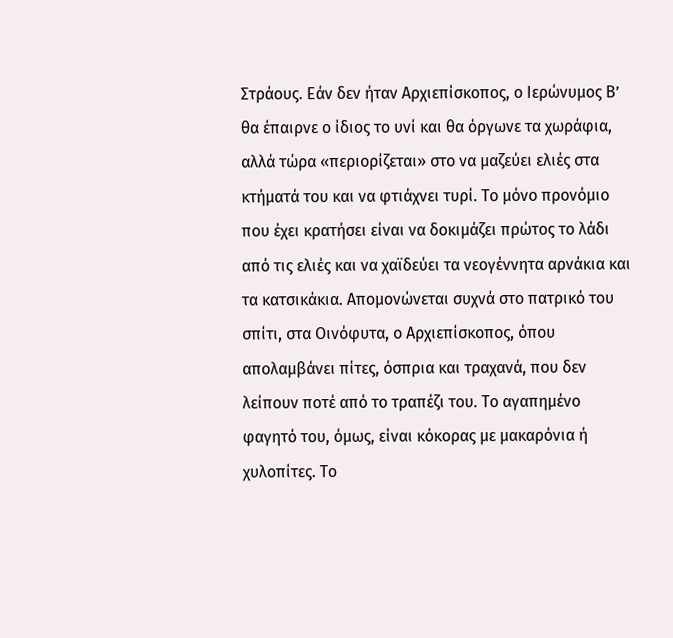Στράους. Εάν δεν ήταν Αρχιεπίσκοπος, ο Ιερώνυμος Β’ θα έπαιρνε ο ίδιος το υνί και θα όργωνε τα χωράφια, αλλά τώρα «περιορίζεται» στο να μαζεύει ελιές στα κτήματά του και να φτιάχνει τυρί. Το μόνο προνόμιο που έχει κρατήσει είναι να δοκιμάζει πρώτος το λάδι από τις ελιές και να χαϊδεύει τα νεογέννητα αρνάκια και τα κατσικάκια. Απομονώνεται συχνά στο πατρικό του σπίτι, στα Οινόφυτα, ο Αρχιεπίσκοπος, όπου απολαμβάνει πίτες, όσπρια και τραχανά, που δεν λείπουν ποτέ από το τραπέζι του. Το αγαπημένο φαγητό του, όμως, είναι κόκορας με μακαρόνια ή χυλοπίτες. Το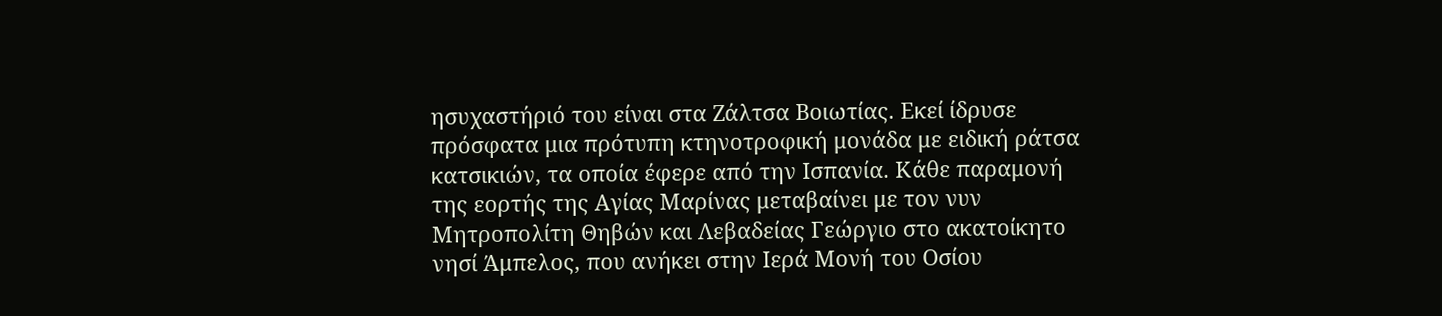ησυχαστήριό του είναι στα Ζάλτσα Βοιωτίας. Εκεί ίδρυσε πρόσφατα μια πρότυπη κτηνοτροφική μονάδα με ειδική ράτσα κατσικιών, τα οποία έφερε από την Ισπανία. Κάθε παραμονή της εορτής της Αγίας Μαρίνας μεταβαίνει με τον νυν Μητροπολίτη Θηβών και Λεβαδείας Γεώργιο στο ακατοίκητο νησί Άμπελος, που ανήκει στην Ιερά Μονή του Οσίου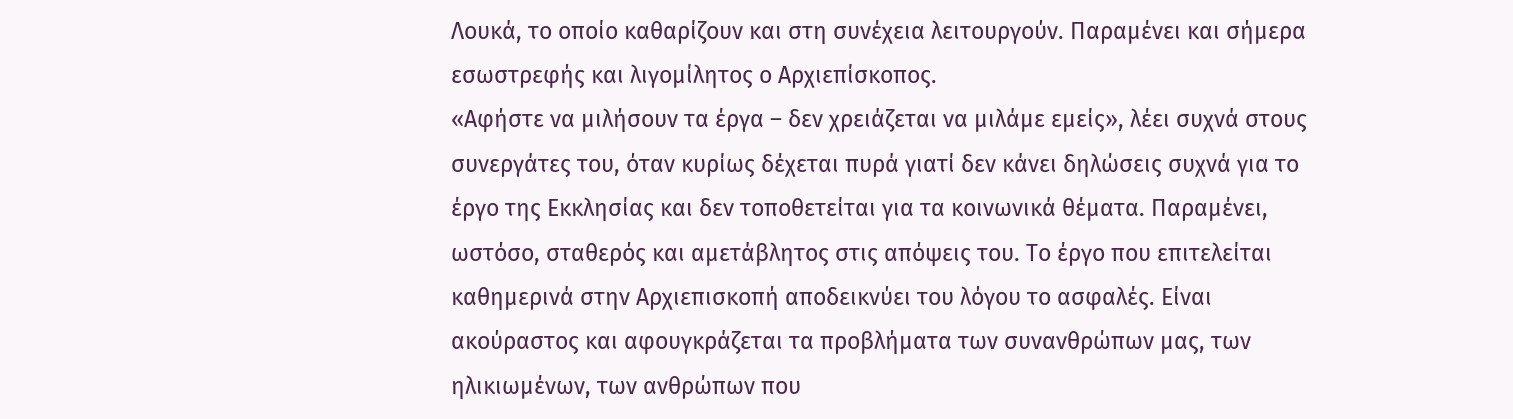Λουκά, το οποίο καθαρίζουν και στη συνέχεια λειτουργούν. Παραμένει και σήμερα εσωστρεφής και λιγομίλητος ο Αρχιεπίσκοπος.
«Αφήστε να μιλήσουν τα έργα – δεν χρειάζεται να μιλάμε εμείς», λέει συχνά στους συνεργάτες του, όταν κυρίως δέχεται πυρά γιατί δεν κάνει δηλώσεις συχνά για το έργο της Εκκλησίας και δεν τοποθετείται για τα κοινωνικά θέματα. Παραμένει, ωστόσο, σταθερός και αμετάβλητος στις απόψεις του. Το έργο που επιτελείται καθημερινά στην Αρχιεπισκοπή αποδεικνύει του λόγου το ασφαλές. Είναι ακούραστος και αφουγκράζεται τα προβλήματα των συνανθρώπων μας, των ηλικιωμένων, των ανθρώπων που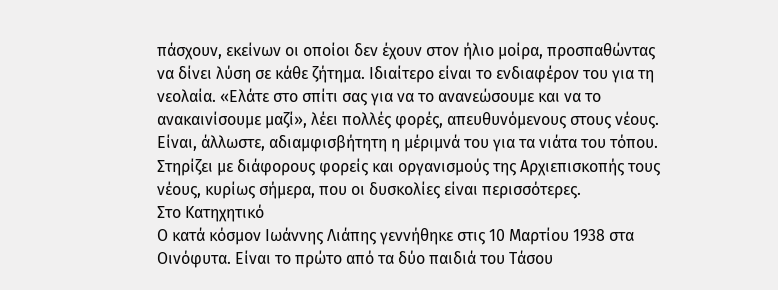πάσχουν, εκείνων οι οποίοι δεν έχουν στον ήλιο μοίρα, προσπαθώντας να δίνει λύση σε κάθε ζήτημα. Ιδιαίτερο είναι το ενδιαφέρον του για τη νεολαία. «Ελάτε στο σπίτι σας για να το ανανεώσουμε και να το ανακαινίσουμε μαζί», λέει πολλές φορές, απευθυνόμενους στους νέους. Είναι, άλλωστε, αδιαμφισβήτητη η μέριμνά του για τα νιάτα του τόπου. Στηρίζει με διάφορους φορείς και οργανισμούς της Αρχιεπισκοπής τους νέους, κυρίως σήμερα, που οι δυσκολίες είναι περισσότερες.
Στο Κατηχητικό
Ο κατά κόσμον Ιωάννης Λιάπης γεννήθηκε στις 10 Μαρτίου 1938 στα Οινόφυτα. Είναι το πρώτο από τα δύο παιδιά του Τάσου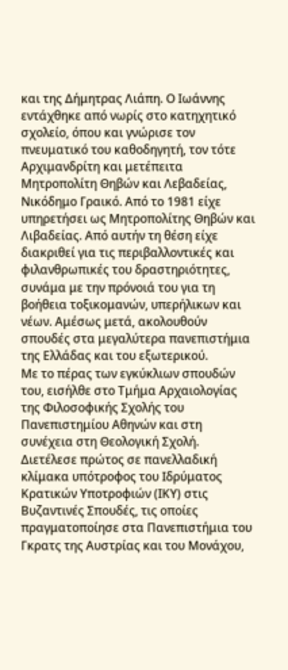και της Δήμητρας Λιάπη. Ο Ιωάννης εντάχθηκε από νωρίς στο κατηχητικό σχολείο, όπου και γνώρισε τον πνευματικό του καθοδηγητή, τον τότε Αρχιμανδρίτη και μετέπειτα Μητροπολίτη Θηβών και Λεβαδείας, Νικόδημο Γραικό. Από το 1981 είχε υπηρετήσει ως Μητροπολίτης Θηβών και Λιβαδείας. Από αυτήν τη θέση είχε διακριθεί για τις περιβαλλοντικές και φιλανθρωπικές του δραστηριότητες, συνάμα με την πρόνοιά του για τη βοήθεια τοξικομανών, υπερήλικων και νέων. Αμέσως μετά, ακολουθούν σπουδές στα μεγαλύτερα πανεπιστήμια της Ελλάδας και του εξωτερικού.
Με το πέρας των εγκύκλιων σπουδών του, εισήλθε στο Τμήμα Αρχαιολογίας της Φιλοσοφικής Σχολής του Πανεπιστημίου Αθηνών και στη συνέχεια στη Θεολογική Σχολή. Διετέλεσε πρώτος σε πανελλαδική κλίμακα υπότροφος του Ιδρύματος Κρατικών Υποτροφιών (ΙΚΥ) στις Βυζαντινές Σπουδές, τις οποίες πραγματοποίησε στα Πανεπιστήμια του Γκρατς της Αυστρίας και του Μονάχου,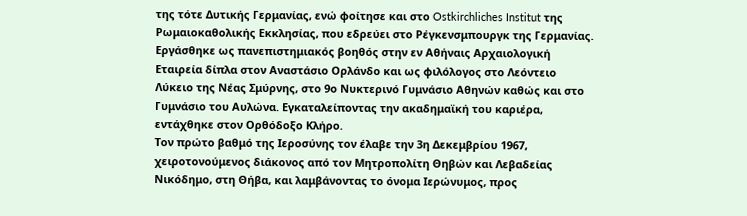της τότε Δυτικής Γερμανίας, ενώ φοίτησε και στο Ostkirchliches Institut της Ρωμαιοκαθολικής Εκκλησίας, που εδρεύει στο Ρέγκενσμπουργκ της Γερμανίας. Εργάσθηκε ως πανεπιστημιακός βοηθός στην εν Αθήναις Αρχαιολογική Εταιρεία δίπλα στον Αναστάσιο Ορλάνδο και ως φιλόλογος στο Λεόντειο Λύκειο της Νέας Σμύρνης, στο 9ο Νυκτερινό Γυμνάσιο Αθηνών καθώς και στο Γυμνάσιο του Αυλώνα. Εγκαταλείποντας την ακαδημαϊκή του καριέρα, εντάχθηκε στον Ορθόδοξο Κλήρο.
Τον πρώτο βαθμό της Ιεροσύνης τον έλαβε την 3η Δεκεμβρίου 1967, χειροτονούμενος διάκονος από τον Μητροπολίτη Θηβών και Λεβαδείας Νικόδημο, στη Θήβα, και λαμβάνοντας το όνομα Ιερώνυμος, προς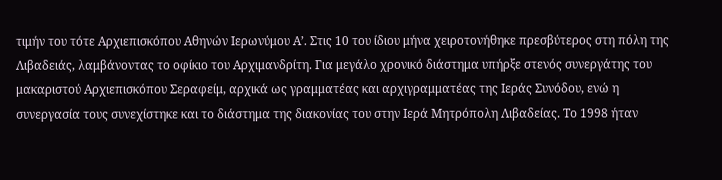τιμήν του τότε Αρχιεπισκόπου Αθηνών Ιερωνύμου Α’. Στις 10 του ίδιου μήνα χειροτονήθηκε πρεσβύτερος στη πόλη της Λιβαδειάς, λαμβάνοντας το οφίκιο του Αρχιμανδρίτη. Για μεγάλο χρονικό διάστημα υπήρξε στενός συνεργάτης του μακαριστού Αρχιεπισκόπου Σεραφείμ, αρχικά ως γραμματέας και αρχιγραμματέας της Ιεράς Συνόδου, ενώ η συνεργασία τους συνεχίστηκε και το διάστημα της διακονίας του στην Ιερά Μητρόπολη Λιβαδείας. Το 1998 ήταν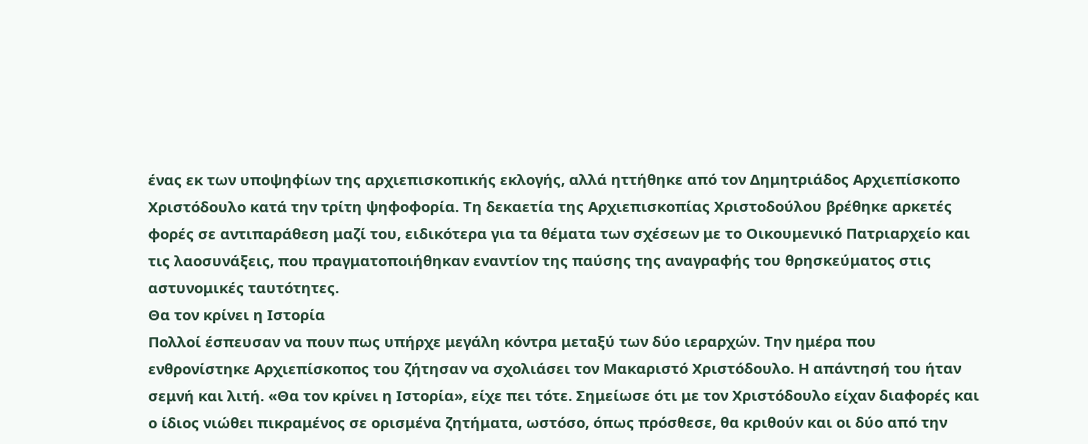ένας εκ των υποψηφίων της αρχιεπισκοπικής εκλογής, αλλά ηττήθηκε από τον Δημητριάδος Αρχιεπίσκοπο Χριστόδουλο κατά την τρίτη ψηφοφορία. Τη δεκαετία της Αρχιεπισκοπίας Χριστοδούλου βρέθηκε αρκετές φορές σε αντιπαράθεση μαζί του, ειδικότερα για τα θέματα των σχέσεων με το Οικουμενικό Πατριαρχείο και τις λαοσυνάξεις, που πραγματοποιήθηκαν εναντίον της παύσης της αναγραφής του θρησκεύματος στις αστυνομικές ταυτότητες.
Θα τον κρίνει η Ιστορία
Πολλοί έσπευσαν να πουν πως υπήρχε μεγάλη κόντρα μεταξύ των δύο ιεραρχών. Την ημέρα που ενθρονίστηκε Αρχιεπίσκοπος του ζήτησαν να σχολιάσει τον Μακαριστό Χριστόδουλο. Η απάντησή του ήταν σεμνή και λιτή. «Θα τον κρίνει η Ιστορία», είχε πει τότε. Σημείωσε ότι με τον Χριστόδουλο είχαν διαφορές και ο ίδιος νιώθει πικραμένος σε ορισμένα ζητήματα, ωστόσο, όπως πρόσθεσε, θα κριθούν και οι δύο από την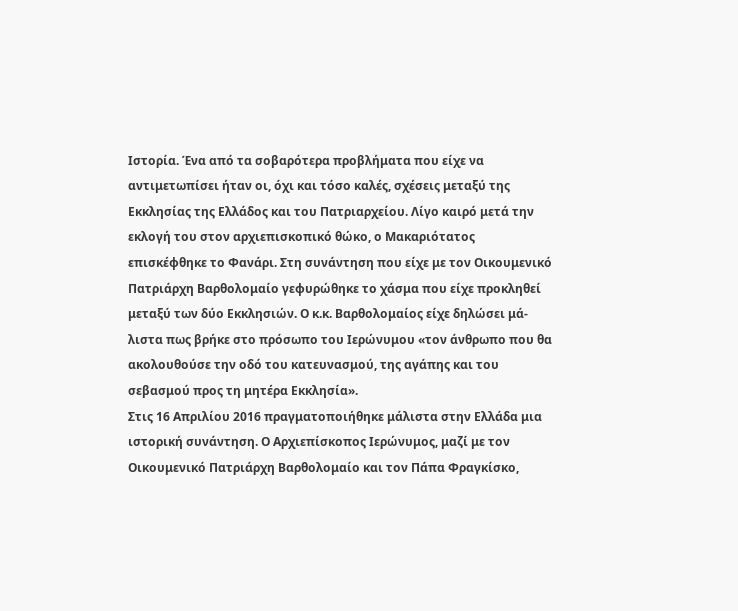Ιστορία. Ένα από τα σοβαρότερα προβλήματα που είχε να αντιμετωπίσει ήταν οι, όχι και τόσο καλές, σχέσεις μεταξύ της Εκκλησίας της Ελλάδος και του Πατριαρχείου. Λίγο καιρό μετά την εκλογή του στον αρχιεπισκοπικό θώκο, ο Μακαριότατος επισκέφθηκε το Φανάρι. Στη συνάντηση που είχε με τον Οικουμενικό Πατριάρχη Βαρθολομαίο γεφυρώθηκε το χάσμα που είχε προκληθεί μεταξύ των δύο Εκκλησιών. Ο κ.κ. Βαρθολομαίος είχε δηλώσει μά- λιστα πως βρήκε στο πρόσωπο του Ιερώνυμου «τον άνθρωπο που θα ακολουθούσε την οδό του κατευνασμού, της αγάπης και του σεβασμού προς τη μητέρα Εκκλησία».
Στις 16 Απριλίου 2016 πραγματοποιήθηκε μάλιστα στην Ελλάδα μια ιστορική συνάντηση. Ο Αρχιεπίσκοπος Ιερώνυμος, μαζί με τον Οικουμενικό Πατριάρχη Βαρθολομαίο και τον Πάπα Φραγκίσκο,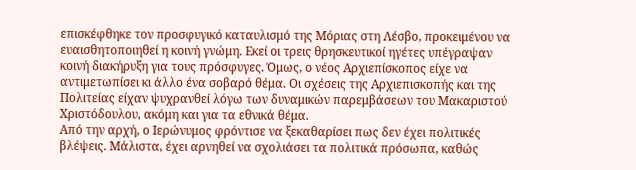επισκέφθηκε τον προσφυγικό καταυλισμό της Μόριας στη Λέσβο, προκειμένου να ευαισθητοποιηθεί η κοινή γνώμη. Εκεί οι τρεις θρησκευτικοί ηγέτες υπέγραψαν κοινή διακήρυξη για τους πρόσφυγες. Όμως, ο νέος Αρχιεπίσκοπος είχε να αντιμετωπίσει κι άλλο ένα σοβαρό θέμα. Οι σχέσεις της Αρχιεπισκοπής και της Πολιτείας είχαν ψυχρανθεί λόγω των δυναμικών παρεμβάσεων του Μακαριστού Χριστόδουλου, ακόμη και για τα εθνικά θέμα.
Από την αρχή, ο Ιερώνυμος φρόντισε να ξεκαθαρίσει πως δεν έχει πολιτικές βλέψεις. Μάλιστα, έχει αρνηθεί να σχολιάσει τα πολιτικά πρόσωπα, καθώς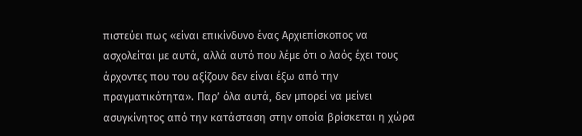πιστεύει πως «είναι επικίνδυνο ένας Αρχιεπίσκοπος να ασχολείται με αυτά, αλλά αυτό που λέμε ότι ο λαός έχει τους άρχοντες που του αξίζουν δεν είναι έξω από την πραγματικότητα». Παρ’ όλα αυτά, δεν μπορεί να μείνει ασυγκίνητος από την κατάσταση στην οποία βρίσκεται η χώρα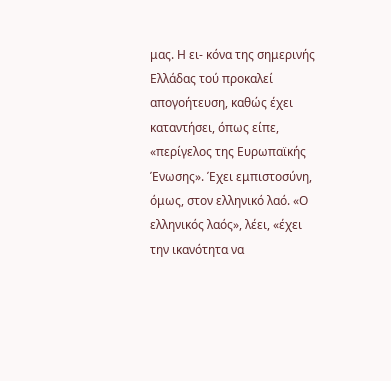μας. Η ει- κόνα της σημερινής Ελλάδας τού προκαλεί απογοήτευση, καθώς έχει καταντήσει, όπως είπε, «περίγελος της Ευρωπαϊκής Ένωσης». Έχει εμπιστοσύνη, όμως, στον ελληνικό λαό. «Ο ελληνικός λαός», λέει, «έχει την ικανότητα να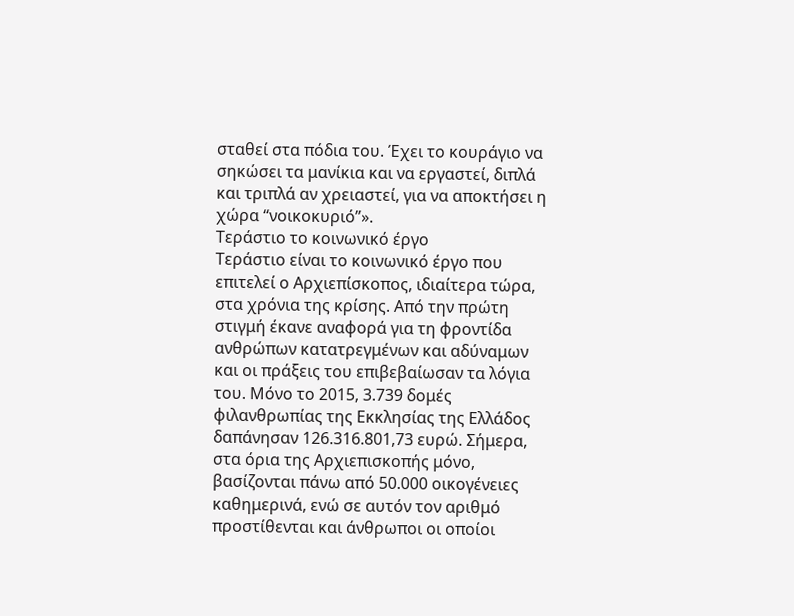σταθεί στα πόδια του. Έχει το κουράγιο να σηκώσει τα μανίκια και να εργαστεί, διπλά και τριπλά αν χρειαστεί, για να αποκτήσει η χώρα “νοικοκυριό”».
Τεράστιο το κοινωνικό έργο
Τεράστιο είναι το κοινωνικό έργο που επιτελεί ο Αρχιεπίσκοπος, ιδιαίτερα τώρα, στα χρόνια της κρίσης. Από την πρώτη στιγμή έκανε αναφορά για τη φροντίδα ανθρώπων κατατρεγμένων και αδύναμων και οι πράξεις του επιβεβαίωσαν τα λόγια του. Μόνο το 2015, 3.739 δομές φιλανθρωπίας της Εκκλησίας της Ελλάδος δαπάνησαν 126.316.801,73 ευρώ. Σήμερα, στα όρια της Αρχιεπισκοπής μόνο, βασίζονται πάνω από 50.000 οικογένειες καθημερινά, ενώ σε αυτόν τον αριθμό προστίθενται και άνθρωποι οι οποίοι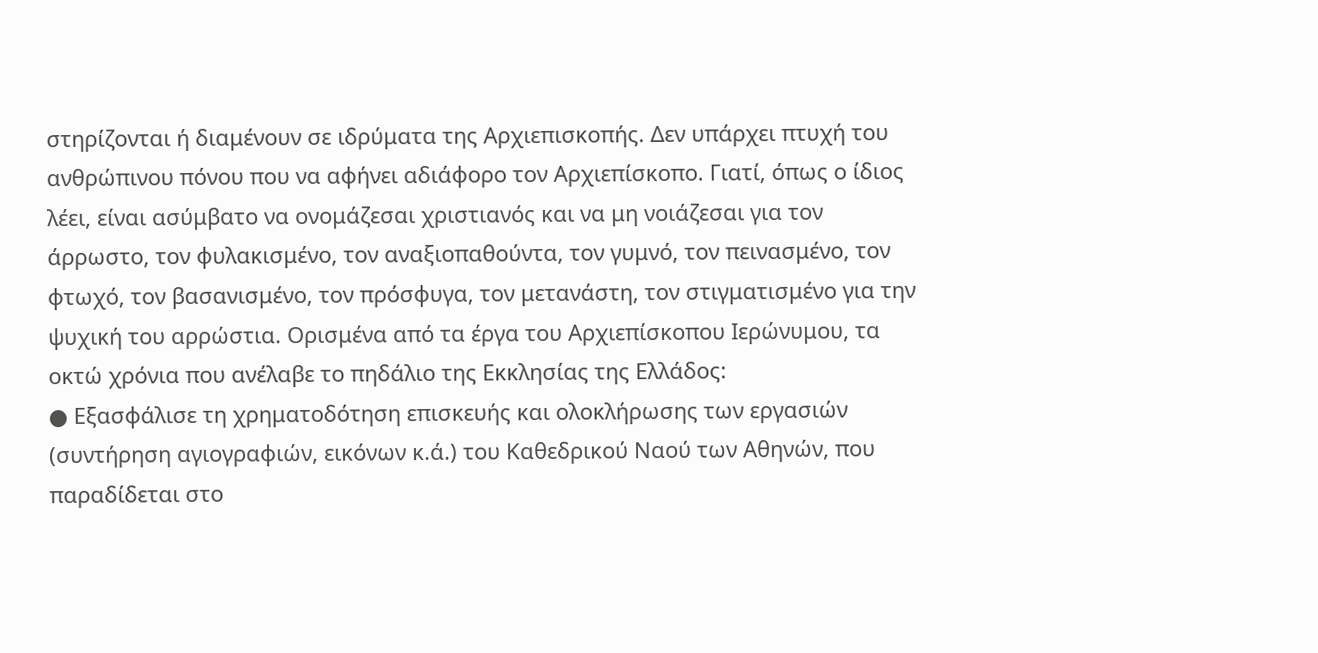στηρίζονται ή διαμένουν σε ιδρύματα της Αρχιεπισκοπής. Δεν υπάρχει πτυχή του ανθρώπινου πόνου που να αφήνει αδιάφορο τον Αρχιεπίσκοπο. Γιατί, όπως ο ίδιος λέει, είναι ασύμβατο να ονομάζεσαι χριστιανός και να μη νοιάζεσαι για τον άρρωστο, τον φυλακισμένο, τον αναξιοπαθούντα, τον γυμνό, τον πεινασμένο, τον φτωχό, τον βασανισμένο, τον πρόσφυγα, τον μετανάστη, τον στιγματισμένο για την ψυχική του αρρώστια. Ορισμένα από τα έργα του Αρχιεπίσκοπου Ιερώνυμου, τα οκτώ χρόνια που ανέλαβε το πηδάλιο της Εκκλησίας της Ελλάδος:
● Εξασφάλισε τη χρηματοδότηση επισκευής και ολοκλήρωσης των εργασιών (συντήρηση αγιογραφιών, εικόνων κ.ά.) του Καθεδρικού Ναού των Αθηνών, που παραδίδεται στο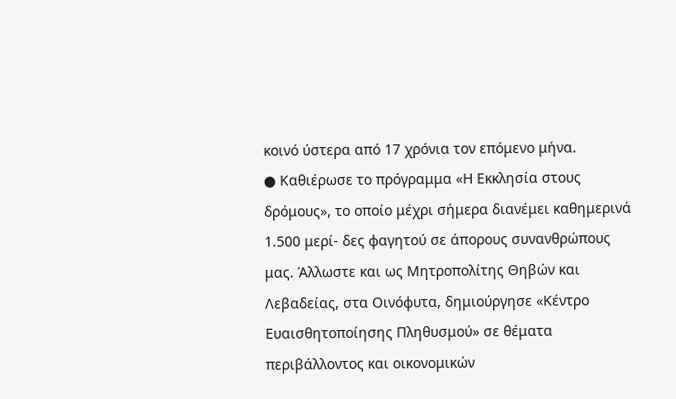κοινό ύστερα από 17 χρόνια τον επόμενο μήνα.
● Καθιέρωσε το πρόγραμμα «Η Εκκλησία στους δρόμους», το οποίο μέχρι σήμερα διανέμει καθημερινά 1.500 μερί- δες φαγητού σε άπορους συνανθρώπους μας. Άλλωστε και ως Μητροπολίτης Θηβών και Λεβαδείας, στα Οινόφυτα, δημιούργησε «Κέντρο Ευαισθητοποίησης Πληθυσμού» σε θέματα περιβάλλοντος και οικονομικών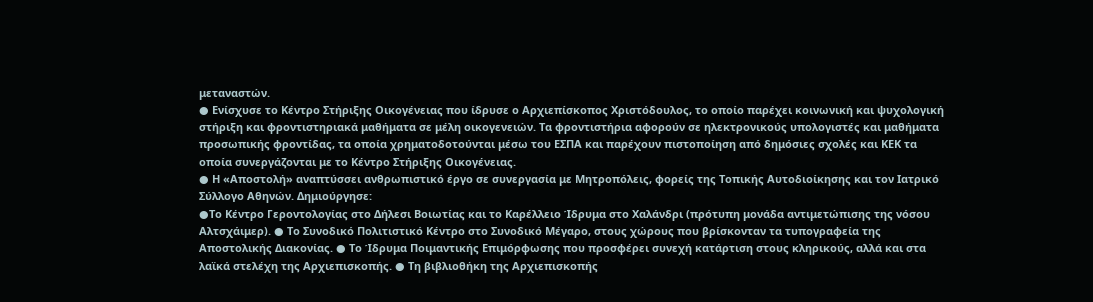μεταναστών.
● Ενίσχυσε το Κέντρο Στήριξης Οικογένειας που ίδρυσε ο Αρχιεπίσκοπος Χριστόδουλος, το οποίο παρέχει κοινωνική και ψυχολογική στήριξη και φροντιστηριακά μαθήματα σε μέλη οικογενειών. Τα φροντιστήρια αφορούν σε ηλεκτρονικούς υπολογιστές και μαθήματα προσωπικής φροντίδας, τα οποία χρηματοδοτούνται μέσω του ΕΣΠΑ και παρέχουν πιστοποίηση από δημόσιες σχολές και ΚΕΚ τα οποία συνεργάζονται με το Κέντρο Στήριξης Οικογένειας.
● Η «Αποστολή» αναπτύσσει ανθρωπιστικό έργο σε συνεργασία με Μητροπόλεις, φορείς της Τοπικής Αυτοδιοίκησης και τον Ιατρικό Σύλλογο Αθηνών. Δημιούργησε:
●Το Κέντρο Γεροντολογίας στο Δήλεσι Βοιωτίας και το Καρέλλειο Ίδρυμα στο Χαλάνδρι (πρότυπη μονάδα αντιμετώπισης της νόσου Αλτσχάιμερ). ● Το Συνοδικό Πολιτιστικό Κέντρο στο Συνοδικό Μέγαρο, στους χώρους που βρίσκονταν τα τυπογραφεία της Αποστολικής Διακονίας. ● Το Ίδρυμα Ποιμαντικής Επιμόρφωσης που προσφέρει συνεχή κατάρτιση στους κληρικούς, αλλά και στα λαϊκά στελέχη της Αρχιεπισκοπής. ● Τη βιβλιοθήκη της Αρχιεπισκοπής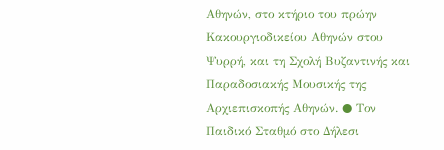Αθηνών, στο κτήριο του πρώην Κακουργιοδικείου Αθηνών στου Ψυρρή, και τη Σχολή Βυζαντινής και Παραδοσιακής Μουσικής της Αρχιεπισκοπής Αθηνών. ● Τον Παιδικό Σταθμό στο Δήλεσι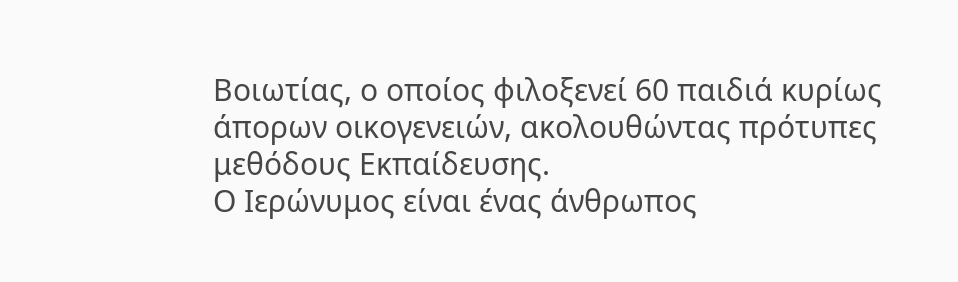Βοιωτίας, ο οποίος φιλοξενεί 60 παιδιά κυρίως άπορων οικογενειών, ακολουθώντας πρότυπες μεθόδους Εκπαίδευσης.
Ο Ιερώνυμος είναι ένας άνθρωπος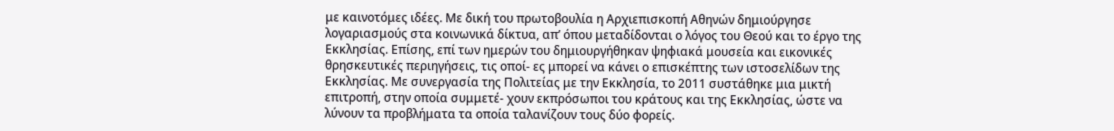με καινοτόμες ιδέες. Με δική του πρωτοβουλία η Αρχιεπισκοπή Αθηνών δημιούργησε λογαριασμούς στα κοινωνικά δίκτυα, απ’ όπου μεταδίδονται ο λόγος του Θεού και το έργο της Εκκλησίας. Επίσης, επί των ημερών του δημιουργήθηκαν ψηφιακά μουσεία και εικονικές θρησκευτικές περιηγήσεις, τις οποί- ες μπορεί να κάνει ο επισκέπτης των ιστοσελίδων της Εκκλησίας. Με συνεργασία της Πολιτείας με την Εκκλησία, το 2011 συστάθηκε μια μικτή επιτροπή, στην οποία συμμετέ- χουν εκπρόσωποι του κράτους και της Εκκλησίας, ώστε να λύνουν τα προβλήματα τα οποία ταλανίζουν τους δύο φορείς.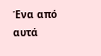Ένα από αυτά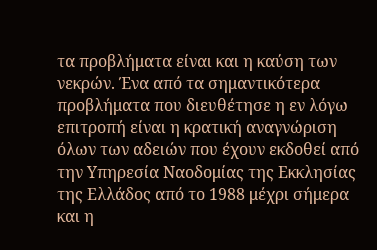τα προβλήματα είναι και η καύση των νεκρών. Ένα από τα σημαντικότερα προβλήματα που διευθέτησε η εν λόγω επιτροπή είναι η κρατική αναγνώριση όλων των αδειών που έχουν εκδοθεί από την Υπηρεσία Ναοδομίας της Εκκλησίας της Ελλάδος από το 1988 μέχρι σήμερα και η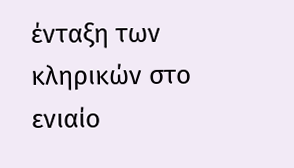ένταξη των κληρικών στο ενιαίο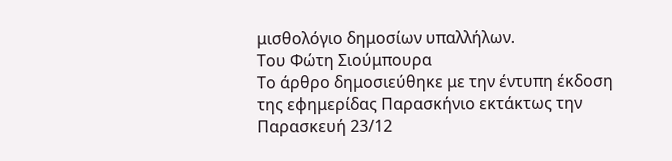μισθολόγιο δημοσίων υπαλλήλων.
Του Φώτη Σιούμπουρα
Το άρθρο δημοσιεύθηκε με την έντυπη έκδοση της εφημερίδας Παρασκήνιο εκτάκτως την Παρασκευή 23/12